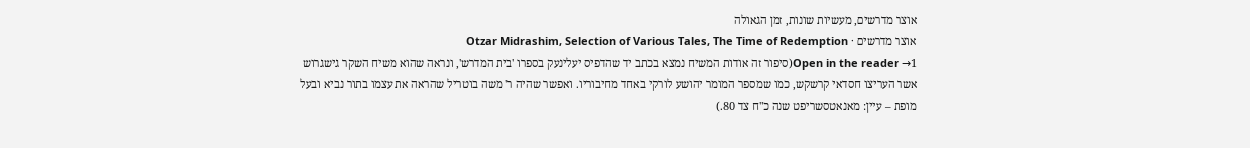אוצר מדרשים, מעשיות שונות, זמן הגאולה
אוצר מדרשים · Otzar Midrashim, Selection of Various Tales, The Time of Redemption
Open in the reader →1(סיפור זה אודות המשיח נמצא בכתב יד שהדפיס יעלינעק בספרו 'בית המדרש', ונראה שהוא משיח השקר גישגרוש אשר העריצו חסדאי קרשקש, כמו שמספר המומר יהושע לורקי באחד מחיבוריו. ואפשר שהיה ר' משה בוטריל שהראה את עצמו בתור נביא ובעל מופת – עיין: מאנאטסשריפט שנה כ"ח צד 80.)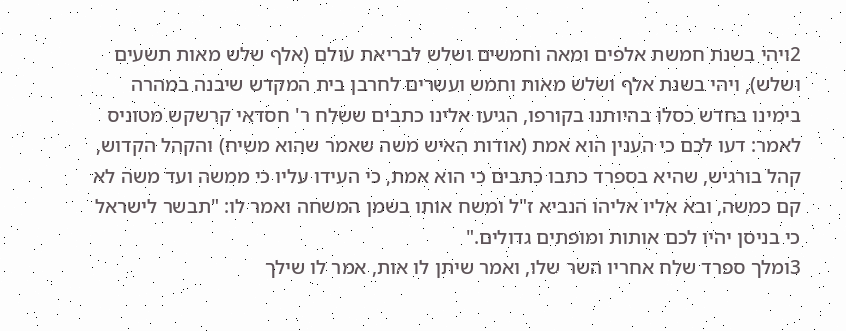2ויהי בשנת חמשת אלפים ומאה וחמשים ושלש לבריאת עולם (אלף שלש מאות תשעים ושלש), ויהי בשנת אלף ושלש מאות וחמש ועשרים לחרבן בית המקדש שיבנה במהרה בימינו בחדש כסלו בהיותנו בקורפו, הגיעו אלינו כתבים ששלח ר' חסדאי קרשקש מטוניס לאמר: דעו לכם כי הענין הוא אמת (אודות האיש משה שאמר שהוא משיח) והקהל הקדוש, קהל בורגיש, שהיא בספרד כתבו כתבים כי הוא אמת, כי העידו עליו כי ממשה ועד משה לא קם כמשה, ובא אליו אליהו הנביא ז"ל ומשח אותו בשמן המשחה ואמר לו: "תבשר לישראל כי בניסן יהיו לכם אותות ומופתים גדולים."
3ומלך ספרד שלח אחריו השר שלו, ואמר שיתן לו אות, אמר לו שילך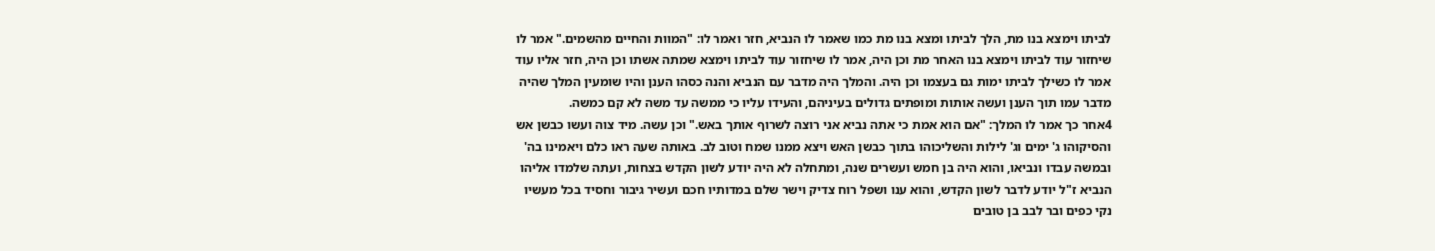לביתו וימצא בנו מת, הלך לביתו ומצא בנו מת כמו שאמר לו הנביא, חזר ואמר לו: "המוות והחיים מהשמים." אמר לו שיחזור עוד לביתו וימצא בנו האחר מת וכן היה, אמר לו שיחזור עוד לביתו וימצא שמתה אשתו וכן היה, חזר אליו עוד אמר לו כשילך לביתו ימות גם בעצמו וכן היה. והמלך היה מדבר עם הנביא והנה כסהו הענן והיו שומעין המלך שהיה מדבר עמו תוך הענן ועשה אותות ומופתים גדולים בעיניהם, והעידו עליו כי ממשה עד משה לא קם כמשה.
4אחר כך אמר לו המלך: "אם הוא אמת כי אתה נביא אני רוצה לשרוף אותך באש." וכן עשה. מיד צוה ועשו כבשן אש והסיקוהו ג' ימים וג' לילות והשליכוהו בתוך כבשן האש ויצא ממנו שמח וטוב לב. באותה שעה ראו כלם ויאמינו בה' ובמשה עבדו ונביאו, והוא היה בן חמש ועשרים שנה, ומתחלה לא היה יודע לשון הקדש בצחות, ועתה שלמדו אליהו הנביא ז"ל יודע לדבר לשון הקדש, והוא ענו ושפל רוח צדיק וישר שלם במדותיו חכם ועשיר גיבור וחסיד בכל מעשיו נקי כפים ובר לבב בן טובים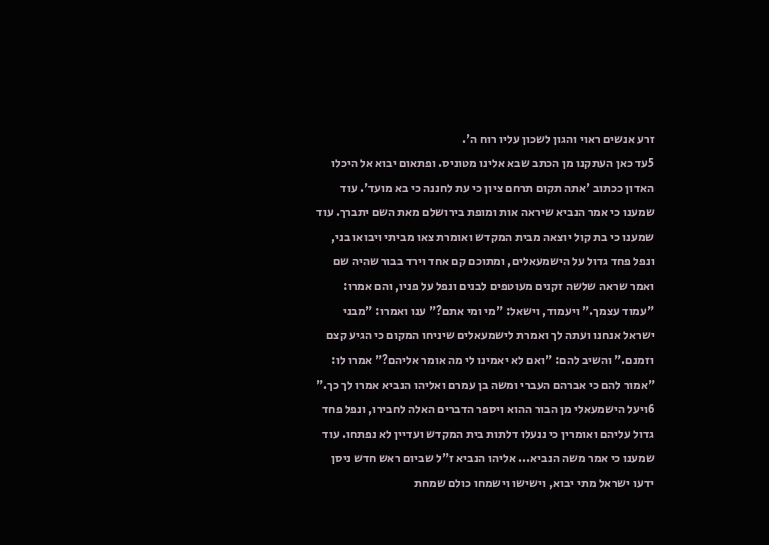זרע אנשים ראוי והגון לשכון עליו רוח ה'.
5עד כאן העתקנו מן הכתב שבא אלינו מטוניס. ופתאום יבוא אל היכלו האדון ככתוב 'אתה תקום תרחם ציון כי עת לחננה כי בא מועד'. עוד שמענו כי אמר הנביא שיראה אות ומופת בירושלם מאת השם יתברך. עוד שמענו כי בת קול יוצאה מבית המקדש ואומרת צאו מביתי ויבואו בני, ונפל פחד גדול על הישמעאלים, ומתוכם קם אחד וירד בבור שהיה שם ואמר שראה שלשה זקנים מעוטפים לבנים ונפל על פניו, והם אמרו: "עמוד עצמך." ויעמוד, וישאל: "מי ומי אתם?" ענו ואמרו: "מבני ישראל אנחנו ועתה לך ואמרת לישמעאלים שיניחו המקום כי הגיע קצם וזמנם." והשיב להם: "ואם לא יאמינו לי מה אומר אליהם?" אמרו לו: "אמור להם כי אברהם העברי ומשה בן עמרם ואליהו הנביא אמרו לך כך."
6ויעל הישמעאלי מן הבור ההוא ויספר הדברים האלה לחבירו, ונפל פחד גדול עליהם ואומרין כי ננעלו דלתות בית המקדש ועדיין לא נפתחו. עוד שמענו כי אמר משה הנביא... אליהו הנביא ז"ל שביום ראש חדש ניסן ידעו ישראל מתי יבוא, וישישו וישמחו כולם שמחת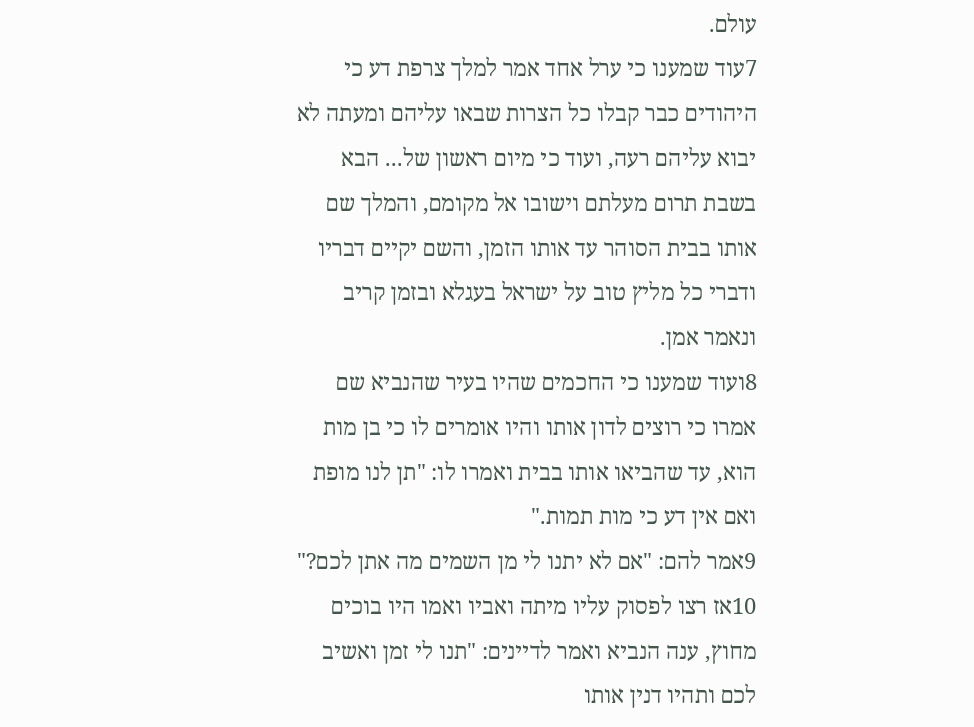עולם.
7עוד שמענו כי ערל אחד אמר למלך צרפת דע כי היהודים כבר קבלו כל הצרות שבאו עליהם ומעתה לא יבוא עליהם רעה, ועוד כי מיום ראשון של... הבא בשבת תרום מעלתם וישובו אל מקומם, והמלך שם אותו בבית הסוהר עד אותו הזמן, והשם יקיים דבריו ודברי כל מליץ טוב על ישראל בעגלא ובזמן קריב ונאמר אמן.
8ועוד שמענו כי החכמים שהיו בעיר שהנביא שם אמרו כי רוצים לדון אותו והיו אומרים לו כי בן מות הוא, עד שהביאו אותו בבית ואמרו לו: "תן לנו מופת ואם אין דע כי מות תמות."
9אמר להם: "אם לא יתנו לי מן השמים מה אתן לכם?"
10אז רצו לפסוק עליו מיתה ואביו ואמו היו בוכים מחוץ, ענה הנביא ואמר לדיינים: "תנו לי זמן ואשיב לכם ותהיו דנין אותו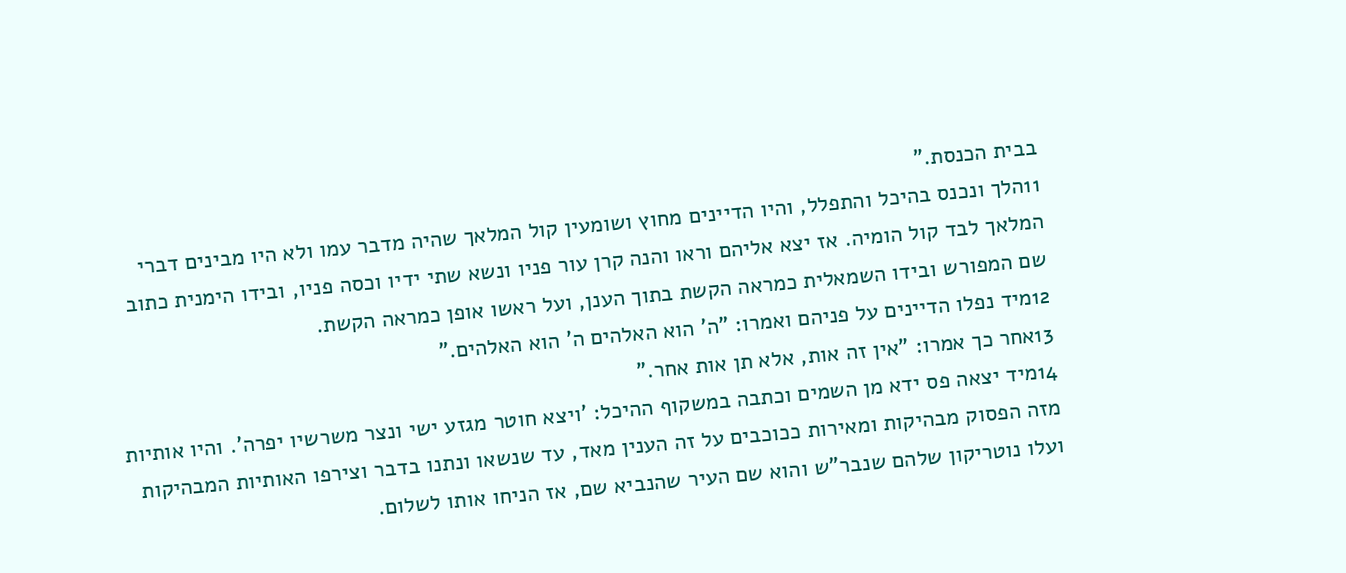בבית הכנסת."
11הלך ונכנס בהיכל והתפלל, והיו הדיינים מחוץ ושומעין קול המלאך שהיה מדבר עמו ולא היו מבינים דברי המלאך לבד קול הומיה. אז יצא אליהם וראו והנה קרן עור פניו ונשא שתי ידיו וכסה פניו, ובידו הימנית כתוב שם המפורש ובידו השמאלית כמראה הקשת בתוך הענן, ועל ראשו אופן כמראה הקשת.
12מיד נפלו הדיינים על פניהם ואמרו: "ה' הוא האלהים ה' הוא האלהים."
13אחר כך אמרו: "אין זה אות, אלא תן אות אחר."
14מיד יצאה פס ידא מן השמים וכתבה במשקוף ההיכל: 'ויצא חוטר מגזע ישי ונצר משרשיו יפרה'. והיו אותיות מזה הפסוק מבהיקות ומאירות ככוכבים על זה הענין מאד, עד שנשאו ונתנו בדבר וצירפו האותיות המבהיקות ועלו נוטריקון שלהם שנבר"ש והוא שם העיר שהנביא שם, אז הניחו אותו לשלום.